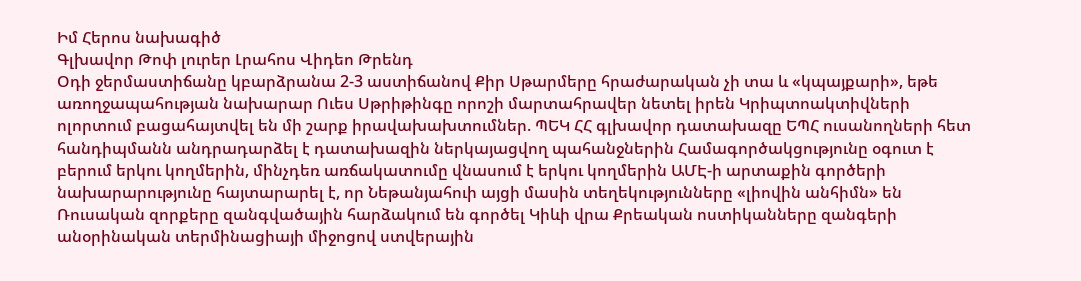Իմ Հերոս նախագիծ
Գլխավոր Թոփ լուրեր Լրահոս Վիդեո Թրենդ
Օդի ջերմաստիճանը կբարձրանա 2-3 աստիճանով Քիր Սթարմերը հրաժարական չի տա և «կպայքարի», եթե առողջապահության նախարար Ուես Սթրիթինգը որոշի մարտահրավեր նետել իրեն Կրիպտոակտիվների ոլորտում բացահայտվել են մի շարք իրավախախտումներ. ՊԵԿ ՀՀ գլխավոր դատախազը ԵՊՀ ուսանողների հետ հանդիպմանն անդրադարձել է դատախազին ներկայացվող պահանջներին Համագործակցությունը օգուտ է բերում երկու կողմերին, մինչդեռ առճակատումը վնասում է երկու կողմերին ԱՄԷ-ի արտաքին գործերի նախարարությունը հայտարարել է, որ Նեթանյահուի այցի մասին տեղեկությունները «լիովին անհիմն» են Ռուսական զորքերը զանգվածային հարձակում են գործել Կիևի վրա Քրեական ոստիկանները զանգերի անօրինական տերմինացիայի միջոցով ստվերային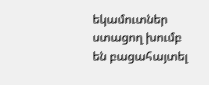եկամուտներ ստացող խումբ են բացահայտել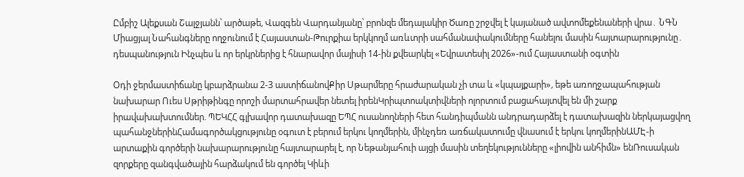Ըմբիշ Ալեքսան Շալջյանն՝ արծաթե, Վազգեն Վարդանյանը՝ բրոնզե մեդալակիր Ծառը շրջվել է կայանած ավտոմեքենաների վրա․ ՆԳՆ Միացյալ Նահանգները ողջունում է Հայաստան-Թուրքիա երկկողմ առևտրի սահմանափակումները հանելու մասին հայտարարությունը․ դեսպանություն Ինչպես և որ երկրներից է հնարավոր մայիսի 14-ին քվեարկել «Եվրատեսիլ 2026»-ում Հայաստանի օգտին

Օդի ջերմաստիճանը կբարձրանա 2-3 աստիճանովՔիր Սթարմերը հրաժարական չի տա և «կպայքարի», եթե առողջապահության նախարար Ուես Սթրիթինգը որոշի մարտահրավեր նետել իրենԿրիպտոակտիվների ոլորտում բացահայտվել են մի շարք իրավախախտումներ. ՊԵԿՀՀ գլխավոր դատախազը ԵՊՀ ուսանողների հետ հանդիպմանն անդրադարձել է դատախազին ներկայացվող պահանջներինՀամագործակցությունը օգուտ է բերում երկու կողմերին, մինչդեռ առճակատումը վնասում է երկու կողմերինԱՄԷ-ի արտաքին գործերի նախարարությունը հայտարարել է, որ Նեթանյահուի այցի մասին տեղեկությունները «լիովին անհիմն» ենՌուսական զորքերը զանգվածային հարձակում են գործել Կիևի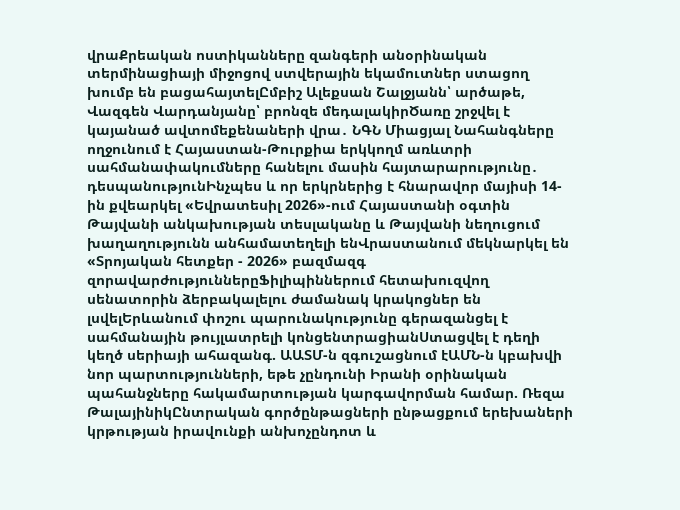վրաՔրեական ոստիկանները զանգերի անօրինական տերմինացիայի միջոցով ստվերային եկամուտներ ստացող խումբ են բացահայտելԸմբիշ Ալեքսան Շալջյանն՝ արծաթե, Վազգեն Վարդանյանը՝ բրոնզե մեդալակիրԾառը շրջվել է կայանած ավտոմեքենաների վրա․ ՆԳՆ Միացյալ Նահանգները ողջունում է Հայաստան-Թուրքիա երկկողմ առևտրի սահմանափակումները հանելու մասին հայտարարությունը․ դեսպանությունԻնչպես և որ երկրներից է հնարավոր մայիսի 14-ին քվեարկել «Եվրատեսիլ 2026»-ում Հայաստանի օգտին Թայվանի անկախության տեսլականը և Թայվանի նեղուցում խաղաղությունն անհամատեղելի ենՎրաստանում մեկնարկել են «Տրոյական հետքեր - 2026» բազմազգ զորավարժություններըՖիլիպիններում հետախուզվող սենատորին ձերբակալելու ժամանակ կրակոցներ են լսվելԵրևանում փոշու պարունակությունը գերազանցել է սահմանային թույլատրելի կոնցենտրացիանՍտացվել է դեղի կեղծ սերիայի ահազանգ. ԱԱՏՄ-ն զգուշացնում էԱՄՆ-ն կբախվի նոր պարտությունների, եթե չընդունի Իրանի օրինական պահանջները հակամարտության կարգավորման համար. Ռեզա ԹալայինիկԸնտրական գործընթացների ընթացքում երեխաների կրթության իրավունքի անխոչընդոտ և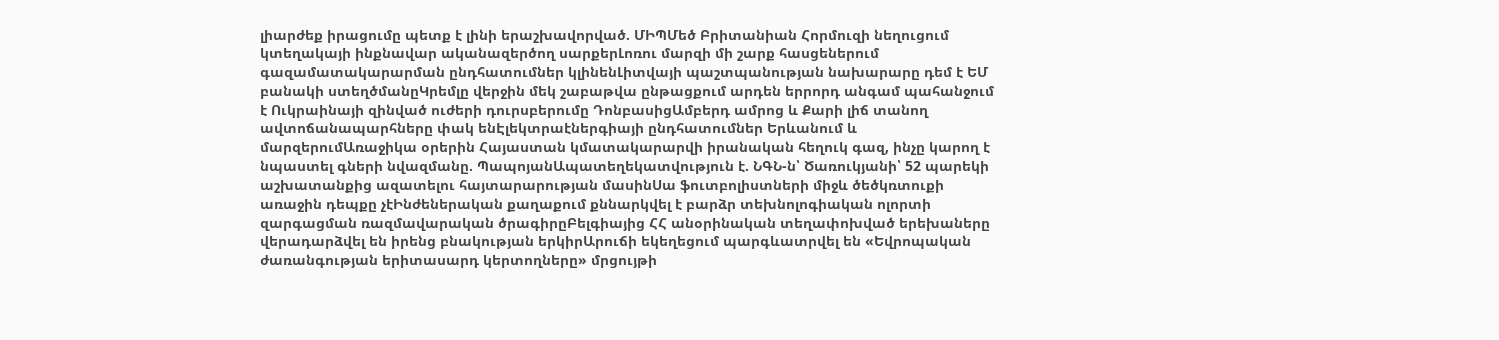լիարժեք իրացումը պետք է լինի երաշխավորված. ՄԻՊՄեծ Բրիտանիան Հորմուզի նեղուցում կտեղակայի ինքնավար ականազերծող սարքերԼոռու մարզի մի շարք հասցեներում գազամատակարարման ընդհատումներ կլինենԼիտվայի պաշտպանության նախարարը դեմ է ԵՄ բանակի ստեղծմանըԿրեմլը վերջին մեկ շաբաթվա ընթացքում արդեն երրորդ անգամ պահանջում է Ուկրաինայի զինված ուժերի դուրսբերումը ԴոնբասիցԱմբերդ ամրոց և Քարի լիճ տանող ավտոճանապարհները փակ ենԷլեկտրաէներգիայի ընդհատումներ Երևանում և մարզերումԱռաջիկա օրերին Հայաստան կմատակարարվի իրանական հեղուկ գազ, ինչը կարող է նպաստել գների նվազմանը. ՊապոյանԱպատեղեկատվություն է. ՆԳՆ-ն՝ Ծառուկյանի՝ 52 պարեկի աշխատանքից ազատելու հայտարարության մասինՍա ֆուտբոլիստների միջև ծեծկռտուքի առաջին դեպքը չէԻնժեներական քաղաքում քննարկվել է բարձր տեխնոլոգիական ոլորտի զարգացման ռազմավարական ծրագիրըԲելգիայից ՀՀ անօրինական տեղափոխված երեխաները վերադարձվել են իրենց բնակության երկիրԱրուճի եկեղեցում պարգևատրվել են «Եվրոպական ժառանգության երիտասարդ կերտողները» մրցույթի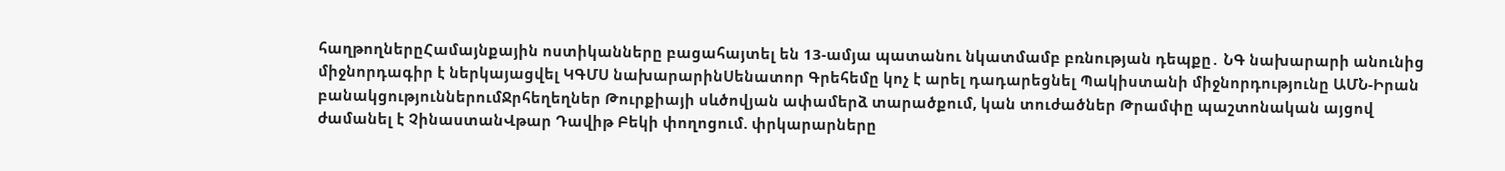հաղթողներըՀամայնքային ոստիկանները բացահայտել են 13-ամյա պատանու նկատմամբ բռնության դեպքը․ ՆԳ նախարարի անունից միջնորդագիր է ներկայացվել ԿԳՄՍ նախարարինՍենատոր Գրեհեմը կոչ է արել դադարեցնել Պակիստանի միջնորդությունը ԱՄՆ-Իրան բանակցություններումՋրհեղեղներ Թուրքիայի սևծովյան ափամերձ տարածքում, կան տուժածներ Թրամփը պաշտոնական այցով ժամանել է ՉինաստանՎթար Դավիթ Բեկի փողոցում. փրկարարները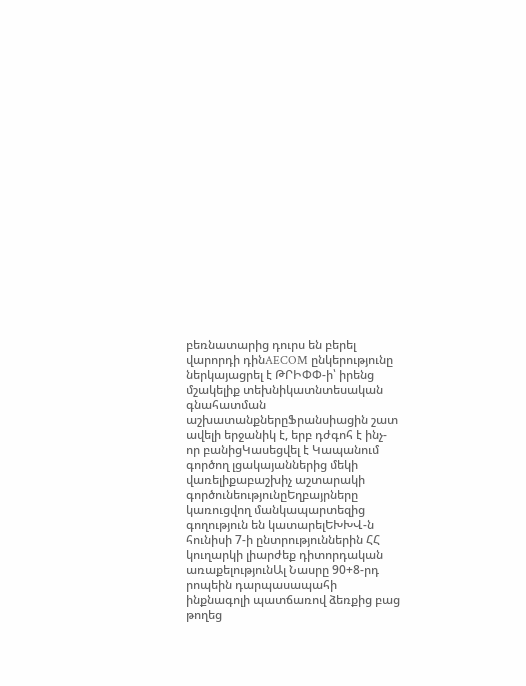բեռնատարից դուրս են բերել վարորդի դինAECOM ընկերությունը ներկայացրել է ԹՐԻՓՓ-ի՝ իրենց մշակելիք տեխնիկատնտեսական գնահատման աշխատանքներըՖրանսիացին շատ ավելի երջանիկ է, երբ դժգոհ է ինչ-որ բանիցԿասեցվել է Կապանում գործող լցակայաններից մեկի վառելիքաբաշխիչ աշտարակի գործունեությունըԵղբայրները կառուցվող մանկապարտեզից գողություն են կատարելԵԽԽՎ-ն հունիսի 7-ի ընտրություններին ՀՀ կուղարկի լիարժեք դիտորդական առաքելությունԱլ Նասրը 90+8-րդ րոպեին դարպասապահի ինքնագոլի պատճառով ձեռքից բաց թողեց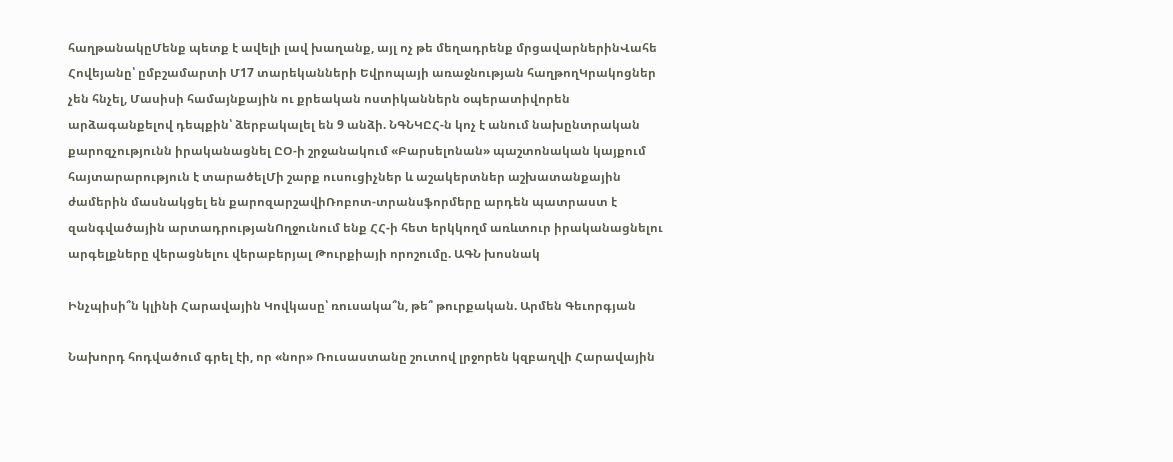հաղթանակըՄենք պետք է ավելի լավ խաղանք, այլ ոչ թե մեղադրենք մրցավարներինՎահե Հովեյանը՝ ըմբշամարտի Մ17 տարեկանների Եվրոպայի առաջնության հաղթողԿրակոցներ չեն հնչել, Մասիսի համայնքային ու քրեական ոստիկաններն օպերատիվորեն արձագանքելով դեպքին՝ ձերբակալել են 9 անձի. ՆԳՆԿԸՀ-ն կոչ է անում նախընտրական քարոզչությունն իրականացնել ԸՕ-ի շրջանակում «Բարսելոնան» պաշտոնական կայքում հայտարարություն է տարածելՄի շարք ուսուցիչներ և աշակերտներ աշխատանքային ժամերին մասնակցել են քարոզարշավիՌոբոտ-տրանսֆորմերը արդեն պատրաստ է զանգվածային արտադրությանՈղջունում ենք ՀՀ-ի հետ երկկողմ առևտուր իրականացնելու արգելքները վերացնելու վերաբերյալ Թուրքիայի որոշումը. ԱԳՆ խոսնակ

Ինչպիսի՞ն կլինի Հարավային Կովկասը՝ ռուսակա՞ն, թե՞ թուրքական. Արմեն Գեւորգյան

Նախորդ հոդվածում գրել էի, որ «նոր» Ռուսաստանը շուտով լրջորեն կզբաղվի Հարավային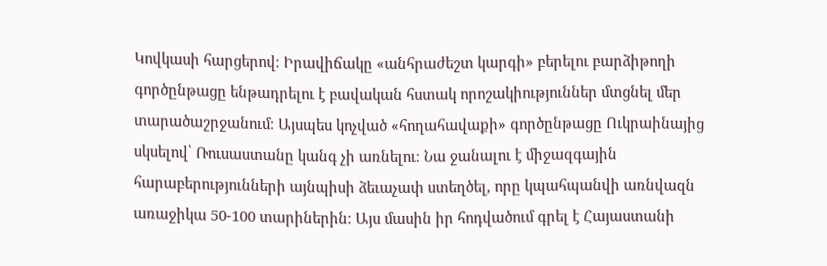Կովկասի հարցերով։ Իրավիճակը «անհրաժեշտ կարգի» բերելու բարձիթողի գործընթացը ենթադրելու է բավական հստակ որոշակիություններ մտցնել մեր տարածաշրջանում։ Այսպես կոչված «հողահավաքի» գործընթացը Ուկրաինայից սկսելով՝ Ռուսաստանը կանգ չի առնելու։ Նա ջանալու է միջազգային հարաբերությունների այնպիսի ձեւաչափ ստեղծել, որը կպահպանվի առնվազն առաջիկա 50-100 տարիներին։ Այս մասին իր հոդվածում գրել է Հայաստանի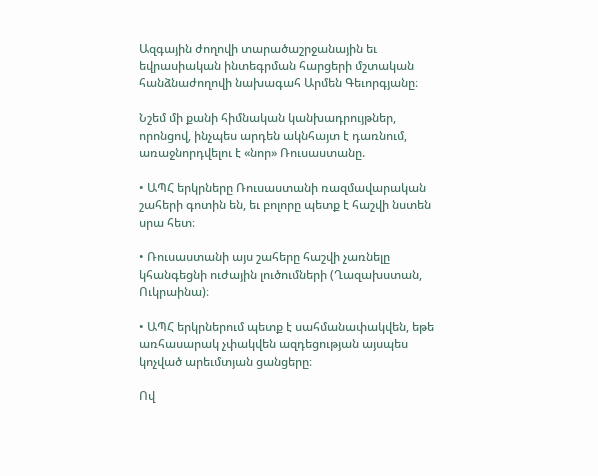Ազգային ժողովի տարածաշրջանային եւ եվրասիական ինտեգրման հարցերի մշտական հանձնաժողովի նախագահ Արմեն Գեւորգյանը։

Նշեմ մի քանի հիմնական կանխադրույթներ, որոնցով, ինչպես արդեն ակնհայտ է դառնում, առաջնորդվելու է «նոր» Ռուսաստանը.

• ԱՊՀ երկրները Ռուսաստանի ռազմավարական շահերի գոտին են, եւ բոլորը պետք է հաշվի նստեն սրա հետ։

• Ռուսաստանի այս շահերը հաշվի չառնելը կհանգեցնի ուժային լուծումների (Ղազախստան, Ուկրաինա)։

• ԱՊՀ երկրներում պետք է սահմանափակվեն, եթե առհասարակ չփակվեն ազդեցության այսպես կոչված արեւմտյան ցանցերը։

Ով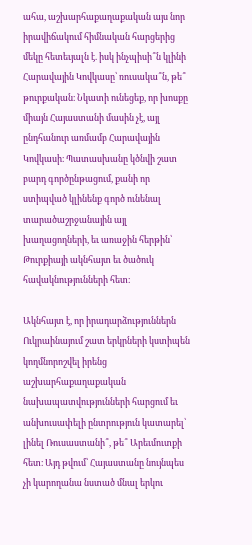ահա, աշխարհաքաղաքական այս նոր իրավիճակում հիմնական հարցերից մեկը հետեւյալն է. իսկ ինչպիսի՞ն կլինի Հարավային Կովկասը՝ ռուսակա՞ն, թե՞ թուրքական։ Նկատի ունեցեք, որ խոսքը միայն Հայաստանի մասին չէ, այլ ընդհանուր առմամբ Հարավային Կովկասի։ Պատասխանը կծնվի շատ բարդ գործընթացում, քանի որ ստիպված կլինենք գործ ունենալ տարածաշրջանային այլ խաղացողների, եւ առաջին հերթին՝ Թուրքիայի ակնհայտ եւ ծածուկ հավակնությունների հետ։

Ակնհայտ է, որ իրադարձություններն Ուկրաինայում շատ երկրների կստիպեն կողմնորոշվել իրենց աշխարհաքաղաքական նախապատվությունների հարցում եւ անխուսափելի ընտրություն կատարել՝ լինել Ռուսաստանի՞, թե՞ Արեւմուտքի հետ։ Այդ թվում՝ Հայաստանը նույնպես չի կարողանա նստած մնալ երկու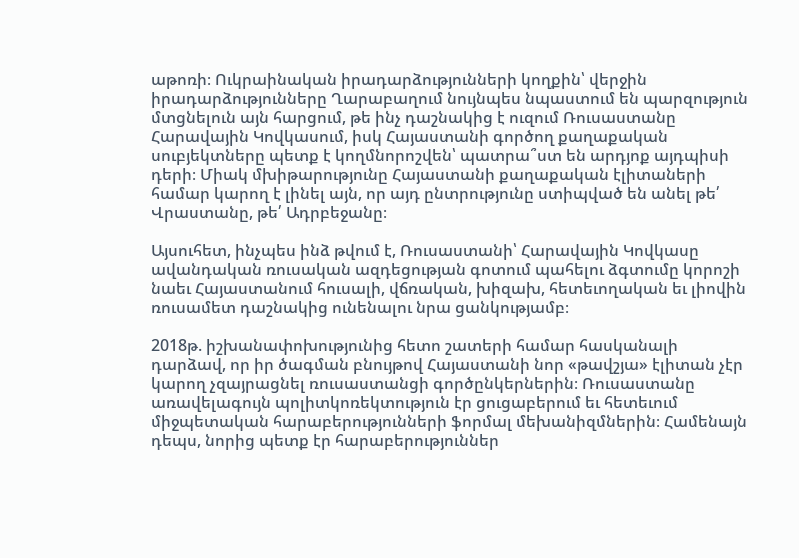աթոռի։ Ուկրաինական իրադարձությունների կողքին՝ վերջին իրադարձությունները Ղարաբաղում նույնպես նպաստում են պարզություն մտցնելուն այն հարցում, թե ինչ դաշնակից է ուզում Ռուսաստանը Հարավային Կովկասում, իսկ Հայաստանի գործող քաղաքական սուբյեկտները պետք է կողմնորոշվեն՝ պատրա՞ստ են արդյոք այդպիսի դերի։ Միակ մխիթարությունը Հայաստանի քաղաքական էլիտաների համար կարող է լինել այն, որ այդ ընտրությունը ստիպված են անել թե՛ Վրաստանը, թե՛ Ադրբեջանը։

Այսուհետ, ինչպես ինձ թվում է, Ռուսաստանի՝ Հարավային Կովկասը ավանդական ռուսական ազդեցության գոտում պահելու ձգտումը կորոշի նաեւ Հայաստանում հուսալի, վճռական, խիզախ, հետեւողական եւ լիովին ռուսամետ դաշնակից ունենալու նրա ցանկությամբ։

2018թ. իշխանափոխությունից հետո շատերի համար հասկանալի դարձավ, որ իր ծագման բնույթով Հայաստանի նոր «թավշյա» էլիտան չէր կարող չզայրացնել ռուսաստանցի գործընկերներին։ Ռուսաստանը առավելագույն պոլիտկոռեկտություն էր ցուցաբերում եւ հետեւում միջպետական հարաբերությունների ֆորմալ մեխանիզմներին։ Համենայն դեպս, նորից պետք էր հարաբերություններ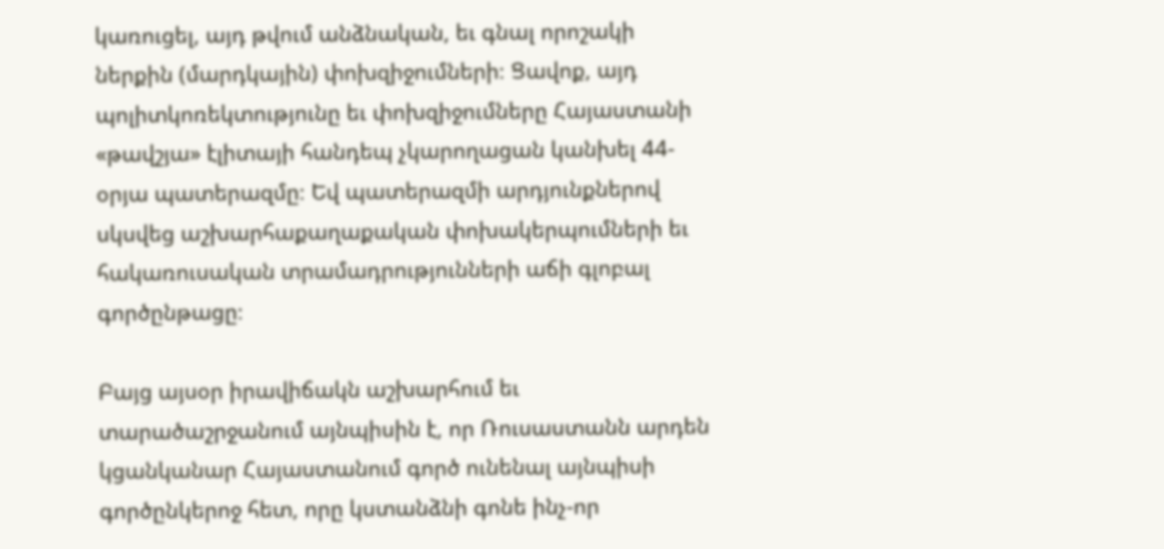կառուցել, այդ թվում անձնական, եւ գնալ որոշակի ներքին (մարդկային) փոխզիջումների։ Ցավոք, այդ պոլիտկոռեկտությունը եւ փոխզիջումները Հայաստանի «թավշյա» էլիտայի հանդեպ չկարողացան կանխել 44-օրյա պատերազմը։ Եվ պատերազմի արդյունքներով սկսվեց աշխարհաքաղաքական փոխակերպումների եւ հակառուսական տրամադրությունների աճի գլոբալ գործընթացը։

Բայց այսօր իրավիճակն աշխարհում եւ տարածաշրջանում այնպիսին է, որ Ռուսաստանն արդեն կցանկանար Հայաստանում գործ ունենալ այնպիսի գործընկերոջ հետ, որը կստանձնի գոնե ինչ-որ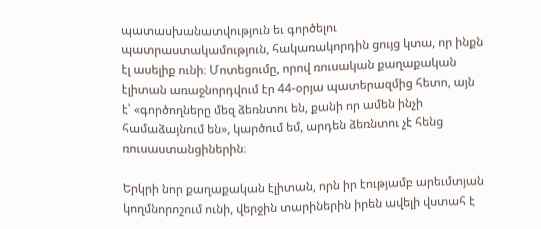պատասխանատվություն եւ գործելու պատրաստակամություն, հակառակորդին ցույց կտա, որ ինքն էլ ասելիք ունի։ Մոտեցումը, որով ռուսական քաղաքական էլիտան առաջնորդվում էր 44-օրյա պատերազմից հետո, այն է՝ «գործողները մեզ ձեռնտու են, քանի որ ամեն ինչի համաձայնում են», կարծում եմ, արդեն ձեռնտու չէ հենց ռուսաստանցիներին։

Երկրի նոր քաղաքական էլիտան, որն իր էությամբ արեւմտյան կողմնորոշում ունի, վերջին տարիներին իրեն ավելի վստահ է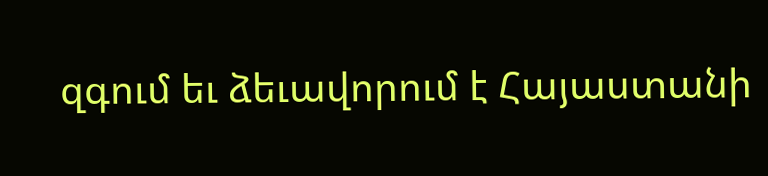զգում եւ ձեւավորում է Հայաստանի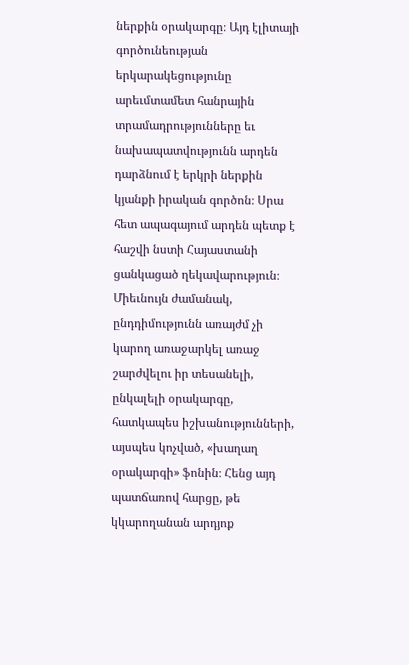ներքին օրակարգը։ Այդ էլիտայի գործունեության երկարակեցությունը արեւմտամետ հանրային տրամադրությունները եւ նախապատվությունն արդեն դարձնում է երկրի ներքին կյանքի իրական գործոն։ Սրա հետ ապագայում արդեն պետք է հաշվի նստի Հայաստանի ցանկացած ղեկավարություն։ Միեւնույն ժամանակ, ընդդիմությունն առայժմ չի կարող առաջարկել առաջ շարժվելու իր տեսանելի, ընկալելի օրակարգը, հատկապես իշխանությունների, այսպես կոչված, «խաղաղ օրակարգի» ֆոնին։ Հենց այդ պատճառով հարցը, թե կկարողանան արդյոք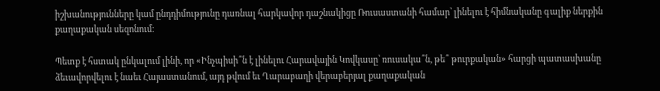իշխանությունները կամ ընդդիմությունը դառնալ հարկավոր դաշնակիցը Ռուսաստանի համար՝ լինելու է հիմնականը գալիք ներքին քաղաքական սեզոնում։

Պետք է հստակ ընկալում լինի, որ «Ինչպիսի՞ն է լինելու Հարավային Կովկասը՝ ռուսակա՞ն, թե՞ թուրքական» հարցի պատասխանը ձեւավորվելու է նաեւ Հայաստանում, այդ թվում եւ Ղարաբաղի վերաբերյալ քաղաքական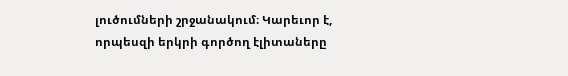լուծումների շրջանակում։ Կարեւոր է, որպեսզի երկրի գործող էլիտաները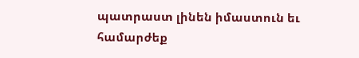պատրաստ լինեն իմաստուն եւ համարժեք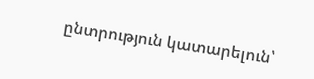ընտրություն կատարելուն՝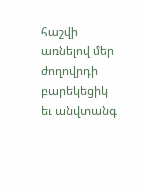հաշվի առնելով մեր ժողովրդի բարեկեցիկ եւ անվտանգ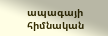ապագայի հիմնական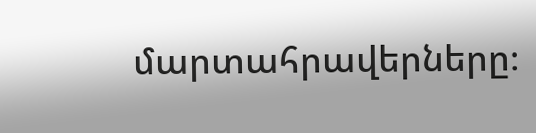մարտահրավերները։